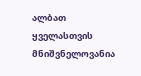ალბათ ყველასთვის მნიშვნელოვანია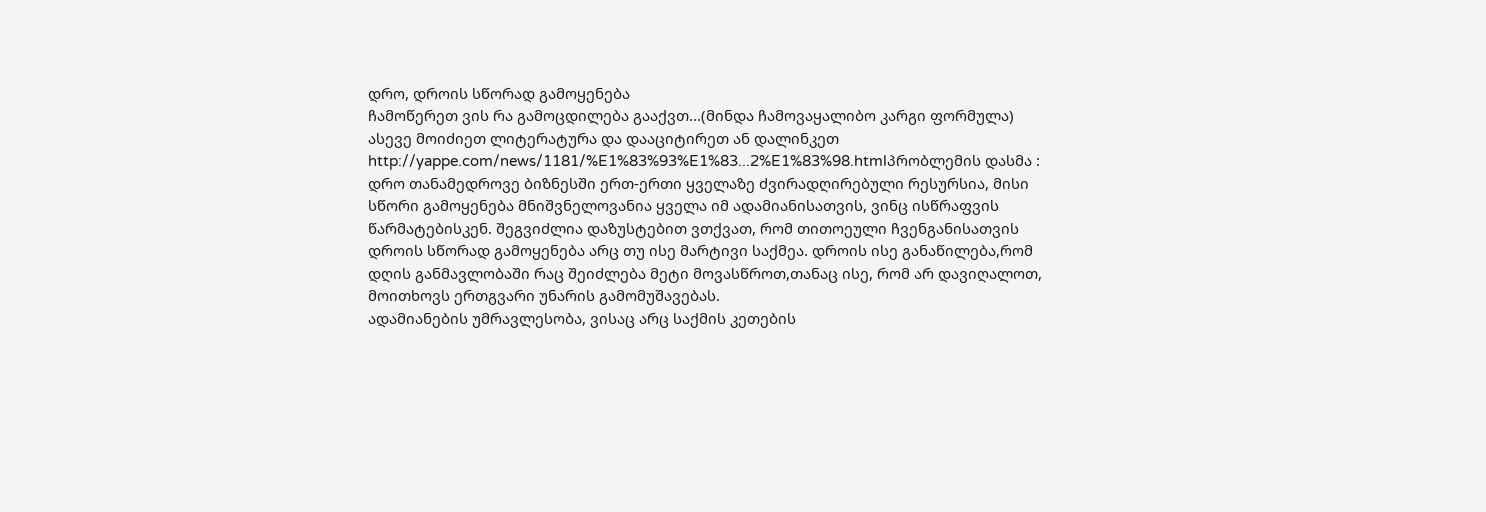დრო, დროის სწორად გამოყენება
ჩამოწერეთ ვის რა გამოცდილება გააქვთ...(მინდა ჩამოვაყალიბო კარგი ფორმულა)
ასევე მოიძიეთ ლიტერატურა და დააციტირეთ ან დალინკეთ
http://yappe.com/news/1181/%E1%83%93%E1%83...2%E1%83%98.htmlპრობლემის დასმა :
დრო თანამედროვე ბიზნესში ერთ-ერთი ყველაზე ძვირადღირებული რესურსია, მისი სწორი გამოყენება მნიშვნელოვანია ყველა იმ ადამიანისათვის, ვინც ისწრაფვის წარმატებისკენ. შეგვიძლია დაზუსტებით ვთქვათ, რომ თითოეული ჩვენგანისათვის დროის სწორად გამოყენება არც თუ ისე მარტივი საქმეა. დროის ისე განაწილება,რომ დღის განმავლობაში რაც შეიძლება მეტი მოვასწროთ,თანაც ისე, რომ არ დავიღალოთ, მოითხოვს ერთგვარი უნარის გამომუშავებას.
ადამიანების უმრავლესობა, ვისაც არც საქმის კეთების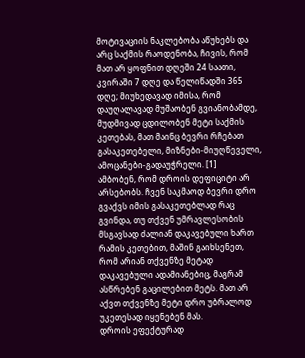მოტივაციის ნაკლებობა აწუხებს და არც საქმის რაოდენობა, ჩივის, რომ მათ არ ყოფნით დღეში 24 საათი, კვირაში 7 დღე და წელიწადში 365 დღე; მიუხედავად იმისა, რომ დაუღალავად მუშაობენ გვიანობამდე, მუდმივად ცდილობენ მეტი საქმის კეთებას, მათ მაინც ბევრი რჩებათ გასაკეთებელი, მიზნები-მიუღწეველი, ამოცანები-გადაუჭრელი. [1]
ამბობენ, რომ დროის დეფიციტი არ არსებობს. ჩვენ საკმაოდ ბევრი დრო გვაქვს იმის გასაკეთებლად რაც გვინდა, თუ თქვენ უმრავლესობის მსგავსად ძალიან დაკავებული ხართ რამის კეთებით, მაშინ გაიხსენეთ, რომ არიან თქვენზე მეტად დაკავებული ადამიანებიც, მაგრამ ასწრებენ გაცილებით მეტს. მათ არ აქვთ თქვენზე მეტი დრო უბრალოდ უკეთესად იყენებენ მას.
დროის ეფექტურად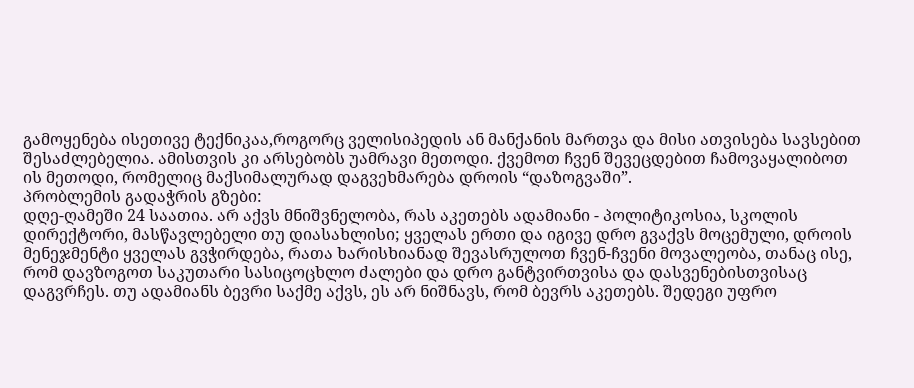გამოყენება ისეთივე ტექნიკაა,როგორც ველისიპედის ან მანქანის მართვა და მისი ათვისება სავსებით შესაძლებელია. ამისთვის კი არსებობს უამრავი მეთოდი. ქვემოთ ჩვენ შევეცდებით ჩამოვაყალიბოთ ის მეთოდი, რომელიც მაქსიმალურად დაგვეხმარება დროის “დაზოგვაში”.
პრობლემის გადაჭრის გზები:
დღე-ღამეში 24 საათია. არ აქვს მნიშვნელობა, რას აკეთებს ადამიანი - პოლიტიკოსია, სკოლის დირექტორი, მასწავლებელი თუ დიასახლისი; ყველას ერთი და იგივე დრო გვაქვს მოცემული, დროის მენეჯმენტი ყველას გვჭირდება, რათა ხარისხიანად შევასრულოთ ჩვენ-ჩვენი მოვალეობა, თანაც ისე, რომ დავზოგოთ საკუთარი სასიცოცხლო ძალები და დრო განტვირთვისა და დასვენებისთვისაც დაგვრჩეს. თუ ადამიანს ბევრი საქმე აქვს, ეს არ ნიშნავს, რომ ბევრს აკეთებს. შედეგი უფრო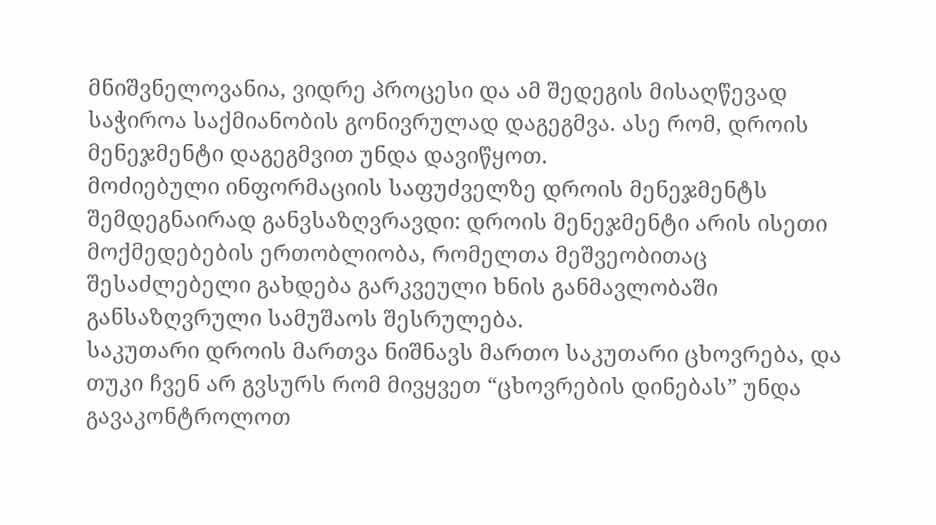მნიშვნელოვანია, ვიდრე პროცესი და ამ შედეგის მისაღწევად საჭიროა საქმიანობის გონივრულად დაგეგმვა. ასე რომ, დროის მენეჯმენტი დაგეგმვით უნდა დავიწყოთ.
მოძიებული ინფორმაციის საფუძველზე დროის მენეჯმენტს შემდეგნაირად განვსაზღვრავდი: დროის მენეჯმენტი არის ისეთი მოქმედებების ერთობლიობა, რომელთა მეშვეობითაც შესაძლებელი გახდება გარკვეული ხნის განმავლობაში განსაზღვრული სამუშაოს შესრულება.
საკუთარი დროის მართვა ნიშნავს მართო საკუთარი ცხოვრება, და თუკი ჩვენ არ გვსურს რომ მივყვეთ “ცხოვრების დინებას” უნდა გავაკონტროლოთ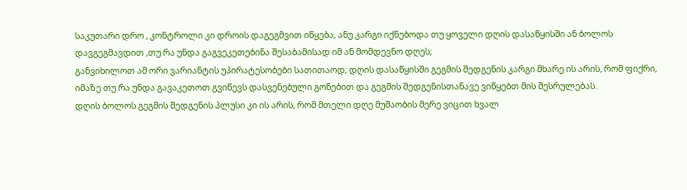საკუთარი დრო , კონტროლი კი დროის დაგეგმვით იწყება, ანუ კარგი იქნებოდა თუ ყოველი დღის დასაწყისში ან ბოლოს დავგეგმავდით ,თუ რა უნდა გაგვეკეთებინა შესაბამისად იმ ან მომდევნო დღეს;
განვიხილოთ ამ ორი ვარიანტის უპირატესობები სათითაოდ; დღის დასაწყისში გეგმის შედგენის კარგი მხარე ის არის, რომ ფიქრი, იმაზე თუ რა უნდა გავაკეთოთ გვიწევს დასვენებული გონებით და გეგმის შედგენისთანავე ვიწყებთ მის შესრულებას.
დღის ბოლოს გეგმის შედგენის პლუსი კი ის არის, რომ მთელი დღე მუშაობის მერე ვიცით ხვალ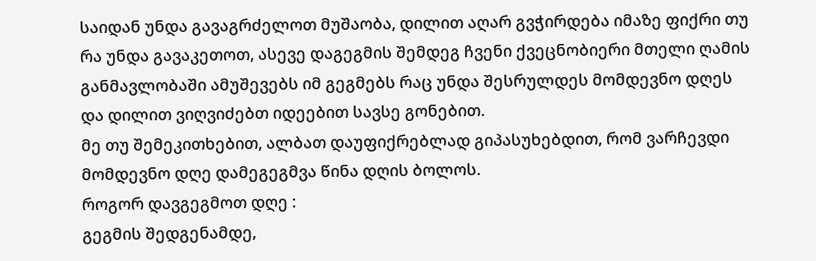საიდან უნდა გავაგრძელოთ მუშაობა, დილით აღარ გვჭირდება იმაზე ფიქრი თუ რა უნდა გავაკეთოთ, ასევე დაგეგმის შემდეგ ჩვენი ქვეცნობიერი მთელი ღამის განმავლობაში ამუშევებს იმ გეგმებს რაც უნდა შესრულდეს მომდევნო დღეს და დილით ვიღვიძებთ იდეებით სავსე გონებით.
მე თუ შემეკითხებით, ალბათ დაუფიქრებლად გიპასუხებდით, რომ ვარჩევდი მომდევნო დღე დამეგეგმვა წინა დღის ბოლოს.
როგორ დავგეგმოთ დღე :
გეგმის შედგენამდე,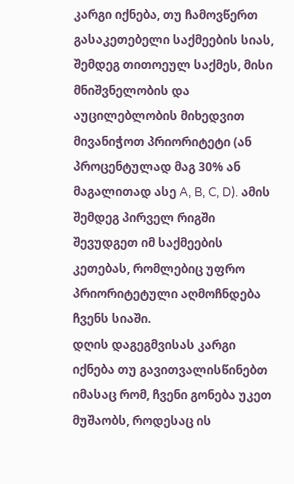კარგი იქნება, თუ ჩამოვწერთ გასაკეთებელი საქმეების სიას, შემდეგ თითოეულ საქმეს, მისი მნიშვნელობის და აუცილებლობის მიხედვით მივანიჭოთ პრიორიტეტი (ან პროცენტულად მაგ 30% ან მაგალითად ასე A, B, C, D). ამის შემდეგ პირველ რიგში შევუდგეთ იმ საქმეების კეთებას, რომლებიც უფრო პრიორიტეტული აღმოჩნდება ჩვენს სიაში.
დღის დაგეგმვისას კარგი იქნება თუ გავითვალისწინებთ იმასაც რომ, ჩვენი გონება უკეთ მუშაობს, როდესაც ის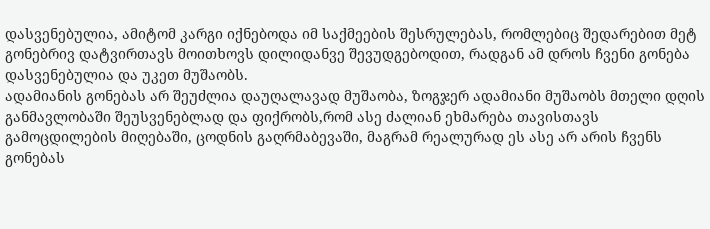დასვენებულია, ამიტომ კარგი იქნებოდა იმ საქმეების შესრულებას, რომლებიც შედარებით მეტ გონებრივ დატვირთავს მოითხოვს დილიდანვე შევუდგებოდით, რადგან ამ დროს ჩვენი გონება დასვენებულია და უკეთ მუშაობს.
ადამიანის გონებას არ შეუძლია დაუღალავად მუშაობა, ზოგჯერ ადამიანი მუშაობს მთელი დღის განმავლობაში შეუსვენებლად და ფიქრობს,რომ ასე ძალიან ეხმარება თავისთავს გამოცდილების მიღებაში, ცოდნის გაღრმაბევაში, მაგრამ რეალურად ეს ასე არ არის ჩვენს გონებას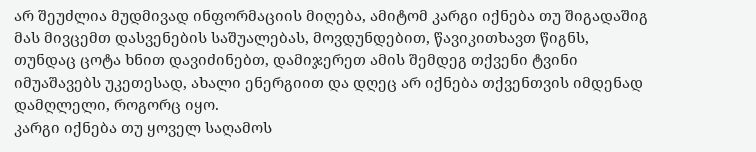არ შეუძლია მუდმივად ინფორმაციის მიღება, ამიტომ კარგი იქნება თუ შიგადაშიგ მას მივცემთ დასვენების საშუალებას, მოვდუნდებით, წავიკითხავთ წიგნს, თუნდაც ცოტა ხნით დავიძინებთ, დამიჯერეთ ამის შემდეგ თქვენი ტვინი იმუაშავებს უკეთესად, ახალი ენერგიით და დღეც არ იქნება თქვენთვის იმდენად დამღლელი, როგორც იყო.
კარგი იქნება თუ ყოველ საღამოს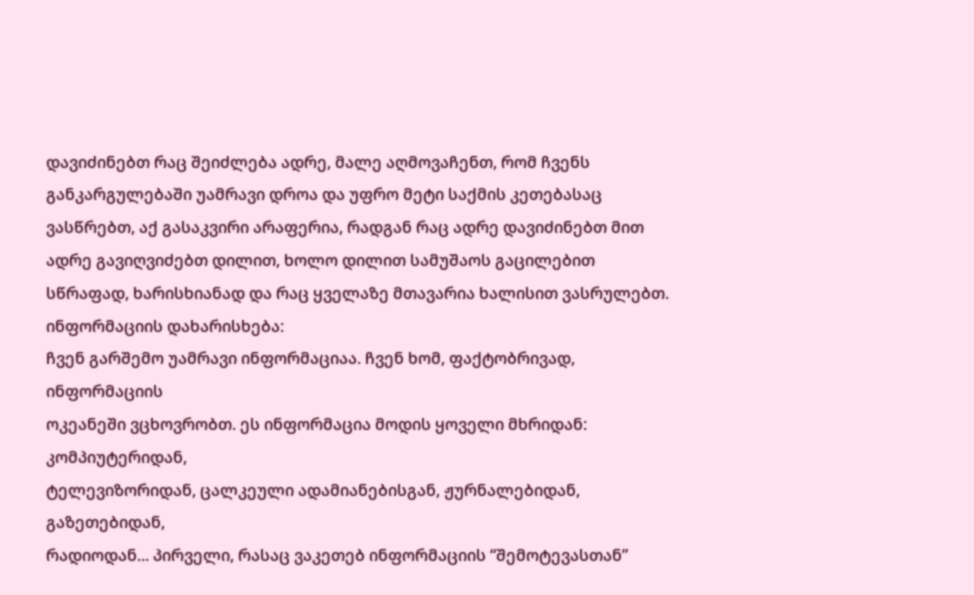დავიძინებთ რაც შეიძლება ადრე, მალე აღმოვაჩენთ, რომ ჩვენს განკარგულებაში უამრავი დროა და უფრო მეტი საქმის კეთებასაც ვასწრებთ, აქ გასაკვირი არაფერია, რადგან რაც ადრე დავიძინებთ მით ადრე გავიღვიძებთ დილით, ხოლო დილით სამუშაოს გაცილებით სწრაფად, ხარისხიანად და რაც ყველაზე მთავარია ხალისით ვასრულებთ.
ინფორმაციის დახარისხება:
ჩვენ გარშემო უამრავი ინფორმაციაა. ჩვენ ხომ, ფაქტობრივად, ინფორმაციის
ოკეანეში ვცხოვრობთ. ეს ინფორმაცია მოდის ყოველი მხრიდან: კომპიუტერიდან,
ტელევიზორიდან, ცალკეული ადამიანებისგან, ჟურნალებიდან, გაზეთებიდან,
რადიოდან... პირველი, რასაც ვაკეთებ ინფორმაციის “შემოტევასთან”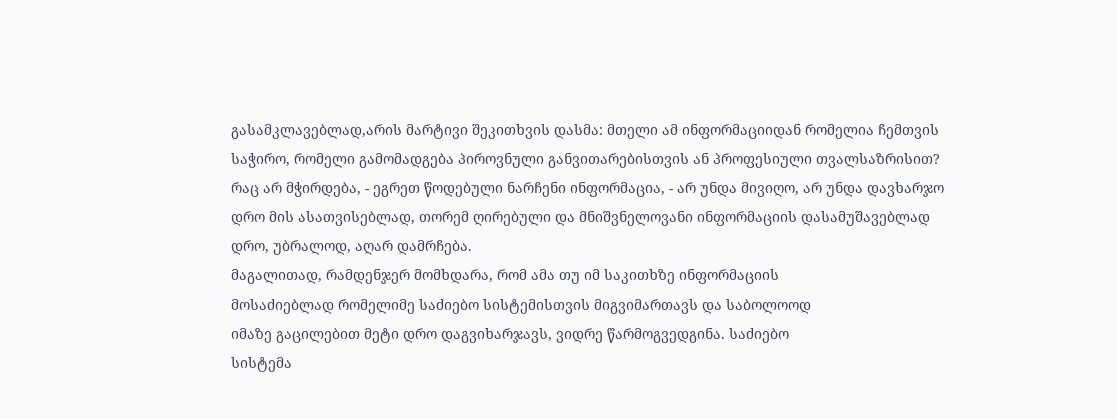გასამკლავებლად,არის მარტივი შეკითხვის დასმა: მთელი ამ ინფორმაციიდან რომელია ჩემთვის საჭირო, რომელი გამომადგება პიროვნული განვითარებისთვის ან პროფესიული თვალსაზრისით? რაც არ მჭირდება, - ეგრეთ წოდებული ნარჩენი ინფორმაცია, - არ უნდა მივიღო, არ უნდა დავხარჯო დრო მის ასათვისებლად, თორემ ღირებული და მნიშვნელოვანი ინფორმაციის დასამუშავებლად დრო, უბრალოდ, აღარ დამრჩება.
მაგალითად, რამდენჯერ მომხდარა, რომ ამა თუ იმ საკითხზე ინფორმაციის
მოსაძიებლად რომელიმე საძიებო სისტემისთვის მიგვიმართავს და საბოლოოდ
იმაზე გაცილებით მეტი დრო დაგვიხარჯავს, ვიდრე წარმოგვედგინა. საძიებო
სისტემა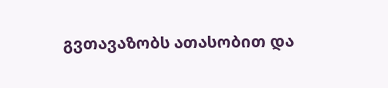გვთავაზობს ათასობით და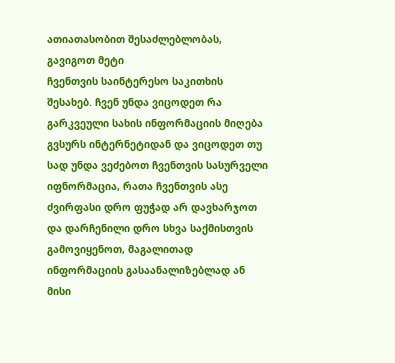ათიათასობით შესაძლებლობას, გავიგოთ მეტი
ჩვენთვის საინტერესო საკითხის შესახებ. ჩვენ უნდა ვიცოდეთ რა გარკვეული სახის ინფორმაციის მიღება გვსურს ინტერნეტიდან და ვიცოდეთ თუ სად უნდა ვეძებოთ ჩვენთვის სასურველი იფნორმაცია, რათა ჩვენთვის ასე ძვირფასი დრო ფუჭად არ დავხარჯოთ და დარჩენილი დრო სხვა საქმისთვის გამოვიყენოთ, მაგალითად ინფორმაციის გასაანალიზებლად ან მისი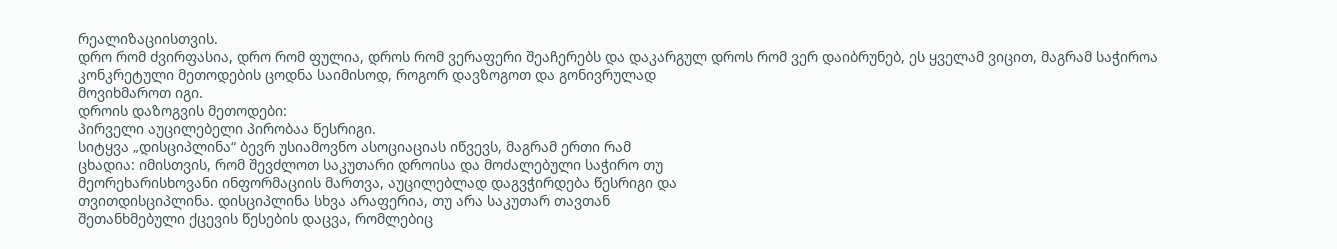რეალიზაციისთვის.
დრო რომ ძვირფასია, დრო რომ ფულია, დროს რომ ვერაფერი შეაჩერებს და დაკარგულ დროს რომ ვერ დაიბრუნებ, ეს ყველამ ვიცით, მაგრამ საჭიროა
კონკრეტული მეთოდების ცოდნა საიმისოდ, როგორ დავზოგოთ და გონივრულად
მოვიხმაროთ იგი.
დროის დაზოგვის მეთოდები:
პირველი აუცილებელი პირობაა წესრიგი.
სიტყვა „დისციპლინა“ ბევრ უსიამოვნო ასოციაციას იწვევს, მაგრამ ერთი რამ
ცხადია: იმისთვის, რომ შევძლოთ საკუთარი დროისა და მოძალებული საჭირო თუ
მეორეხარისხოვანი ინფორმაციის მართვა, აუცილებლად დაგვჭირდება წესრიგი და
თვითდისციპლინა. დისციპლინა სხვა არაფერია, თუ არა საკუთარ თავთან
შეთანხმებული ქცევის წესების დაცვა, რომლებიც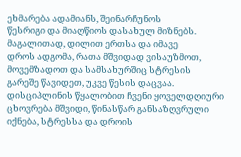ეხმარება ადამიანს, შეინარჩუნოს
წესრიგი და მიაღწიოს დასახულ მიზნებს. მაგალითად, დილით ერთსა და იმავე
დროს ადგომა, რათა მშვიდად ვისაუზმოთ, მოვემზადოთ და სამსახურშიც სტრესის
გარეშე წავიდეთ, უკვე წესის დაცვაა. დისციპლინის წყალობით ჩვენი ყოველდღიური ცხოვრება მშვიდი, წინასწარ განსაზღვრული იქნება, სტრესსა და დროის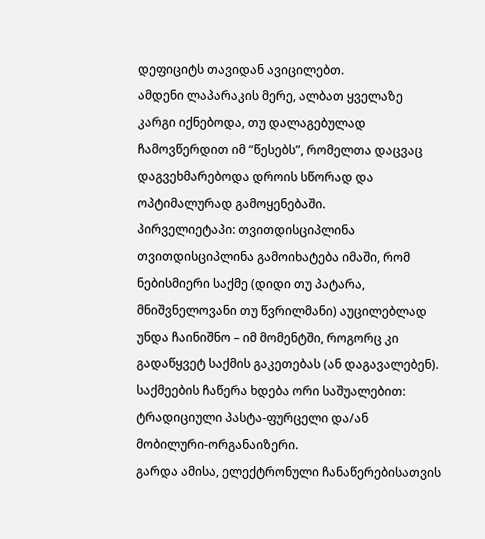დეფიციტს თავიდან ავიცილებთ.
ამდენი ლაპარაკის მერე, ალბათ ყველაზე კარგი იქნებოდა, თუ დალაგებულად ჩამოვწერდით იმ “წესებს”, რომელთა დაცვაც დაგვეხმარებოდა დროის სწორად და
ოპტიმალურად გამოყენებაში.
პირველიეტაპი: თვითდისციპლინა
თვითდისციპლინა გამოიხატება იმაში, რომ ნებისმიერი საქმე (დიდი თუ პატარა, მნიშვნელოვანი თუ წვრილმანი) აუცილებლად უნდა ჩაინიშნო – იმ მომენტში, როგორც კი გადაწყვეტ საქმის გაკეთებას (ან დაგავალებენ).
საქმეების ჩაწერა ხდება ორი საშუალებით: ტრადიციული პასტა-ფურცელი და/ან მობილური-ორგანაიზერი.
გარდა ამისა, ელექტრონული ჩანაწერებისათვის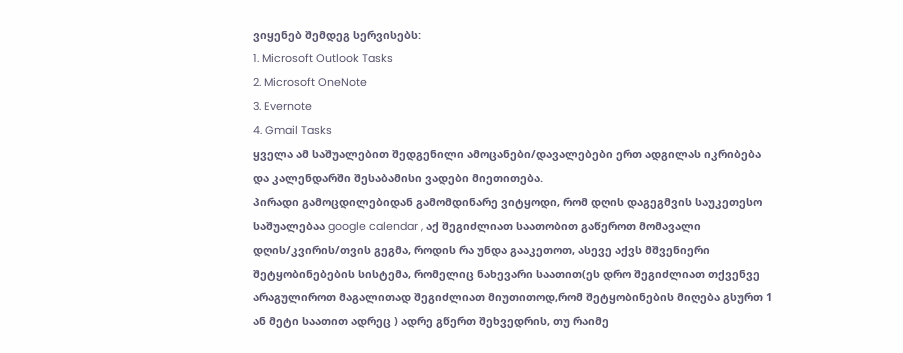ვიყენებ შემდეგ სერვისებს:
1. Microsoft Outlook Tasks
2. Microsoft OneNote
3. Evernote
4. Gmail Tasks
ყველა ამ საშუალებით შედგენილი ამოცანები/დავალებები ერთ ადგილას იკრიბება და კალენდარში შესაბამისი ვადები მიეთითება.
პირადი გამოცდილებიდან გამომდინარე ვიტყოდი, რომ დღის დაგეგმვის საუკეთესო საშუალებაა google calendar , აქ შეგიძლიათ საათობით გაწეროთ მომავალი დღის/კვირის/თვის გეგმა, როდის რა უნდა გააკეთოთ, ასევე აქვს მშვენიერი შეტყობინებების სისტემა, რომელიც ნახევარი საათით(ეს დრო შეგიძლიათ თქვენვე არაგულიროთ მაგალითად შეგიძლიათ მიუთითოდ,რომ შეტყობინების მიღება გსურთ 1 ან მეტი საათით ადრეც ) ადრე გწერთ შეხვედრის, თუ რაიმე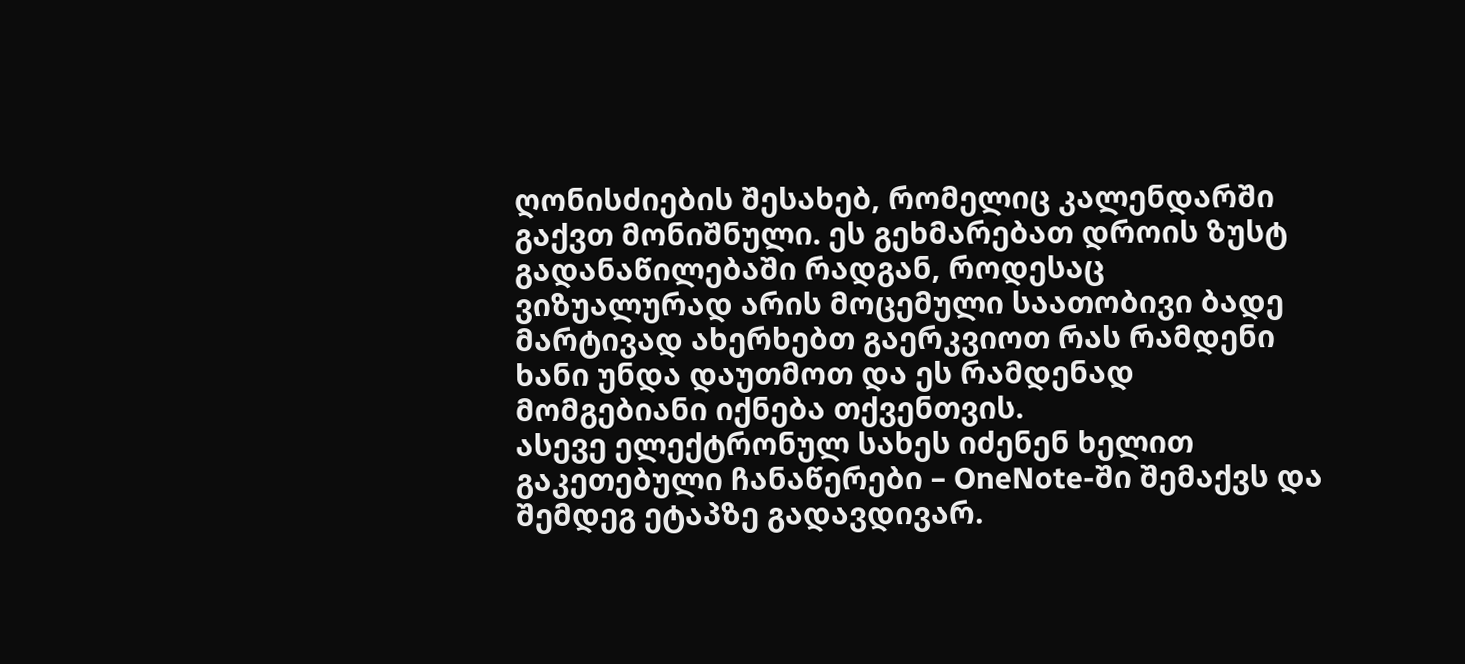ღონისძიების შესახებ, რომელიც კალენდარში გაქვთ მონიშნული. ეს გეხმარებათ დროის ზუსტ გადანაწილებაში რადგან, როდესაც ვიზუალურად არის მოცემული საათობივი ბადე მარტივად ახერხებთ გაერკვიოთ რას რამდენი ხანი უნდა დაუთმოთ და ეს რამდენად მომგებიანი იქნება თქვენთვის.
ასევე ელექტრონულ სახეს იძენენ ხელით გაკეთებული ჩანაწერები – OneNote-ში შემაქვს და შემდეგ ეტაპზე გადავდივარ.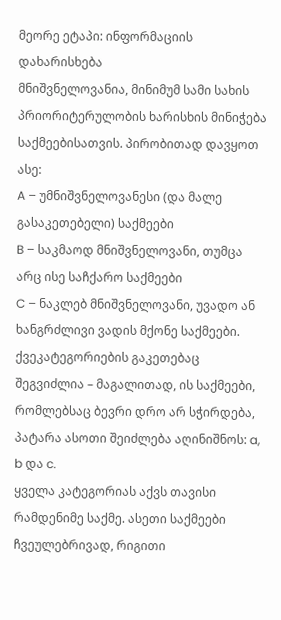მეორე ეტაპი: ინფორმაციის დახარისხება
მნიშვნელოვანია, მინიმუმ სამი სახის პრიორიტერულობის ხარისხის მინიჭება საქმეებისათვის. პირობითად დავყოთ ასე:
A – უმნიშვნელოვანესი (და მალე გასაკეთებელი) საქმეები
B – საკმაოდ მნიშვნელოვანი, თუმცა არც ისე საჩქარო საქმეები
C – ნაკლებ მნიშვნელოვანი, უვადო ან ხანგრძლივი ვადის მქონე საქმეები.
ქვეკატეგორიების გაკეთებაც შეგვიძლია – მაგალითად, ის საქმეები, რომლებსაც ბევრი დრო არ სჭირდება, პატარა ასოთი შეიძლება აღინიშნოს: a, b და c.
ყველა კატეგორიას აქვს თავისი რამდენიმე საქმე. ასეთი საქმეები ჩვეულებრივად, რიგითი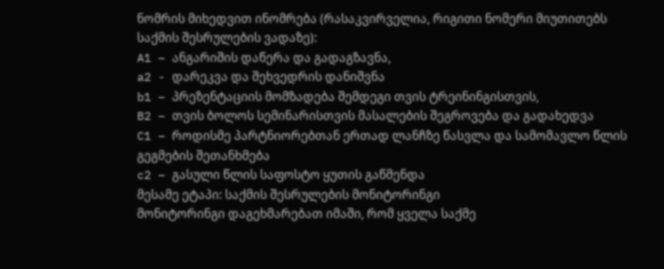ნომრის მიხედვით ინომრება (რასაკვირველია, რიგითი ნომერი მიუთითებს საქმის შესრულების ვადაზე):
A1 – ანგარიშის დაწერა და გადაგზავნა,
a2 - დარეკვა და შეხვედრის დანიშვნა
b1 – პრეზენტაციის მომზადება შემდეგი თვის ტრეინინგისთვის,
B2 – თვის ბოლოს სემინარისთვის მასალების შეგროვება და გადახედვა
C1 – როდისმე პარტნიორებთან ერთად ლანჩზე წასვლა და სამომავლო წლის გეგმების შეთანხმება
c2 – გასული წლის საფოსტო ყუთის გაწმენდა
მესამე ეტაპი: საქმის შესრულების მონიტორინგი
მონიტორინგი დაგეხმარებათ იმაში, რომ ყველა საქმე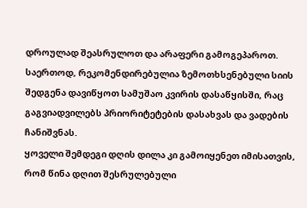დროულად შეასრულოთ და არაფერი გამოგეპაროთ.
საერთოდ, რეკომენდირებულია ზემოთხსენებული სიის შედგენა დავიწყოთ სამუშაო კვირის დასაწყისში, რაც გაგვიადვილებს პრიორიტეტების დასახვას და ვადების ჩანიშვნას.
ყოველი შემდეგი დღის დილა კი გამოიყენეთ იმისათვის, რომ წინა დღით შესრულებული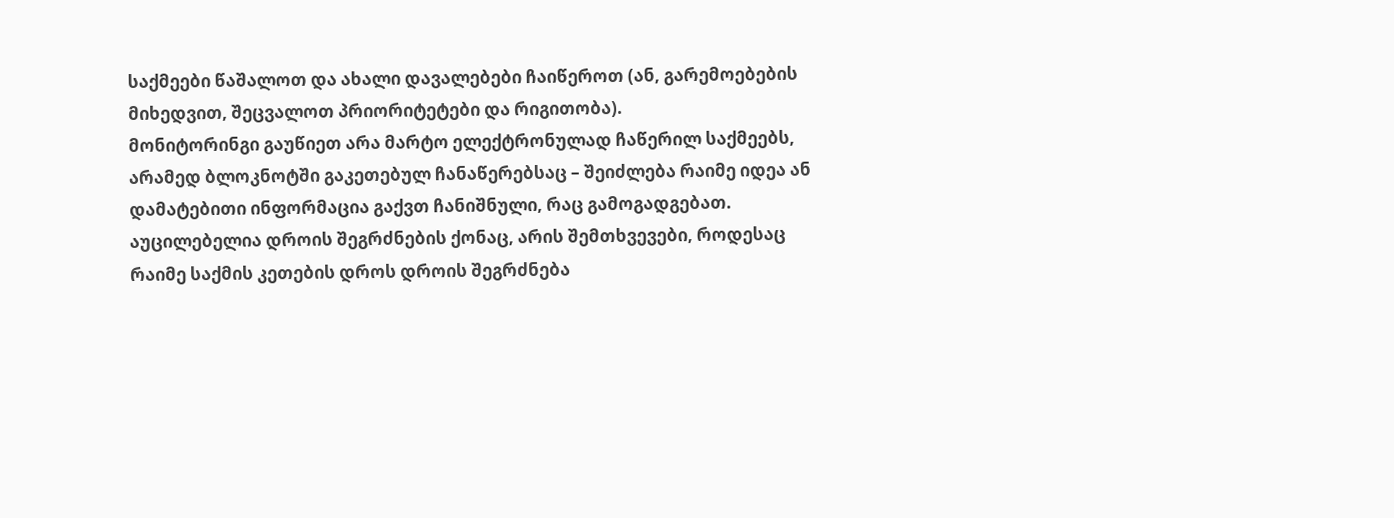საქმეები წაშალოთ და ახალი დავალებები ჩაიწეროთ (ან, გარემოებების მიხედვით, შეცვალოთ პრიორიტეტები და რიგითობა).
მონიტორინგი გაუწიეთ არა მარტო ელექტრონულად ჩაწერილ საქმეებს, არამედ ბლოკნოტში გაკეთებულ ჩანაწერებსაც – შეიძლება რაიმე იდეა ან დამატებითი ინფორმაცია გაქვთ ჩანიშნული, რაც გამოგადგებათ.
აუცილებელია დროის შეგრძნების ქონაც, არის შემთხვევები, როდესაც რაიმე საქმის კეთების დროს დროის შეგრძნება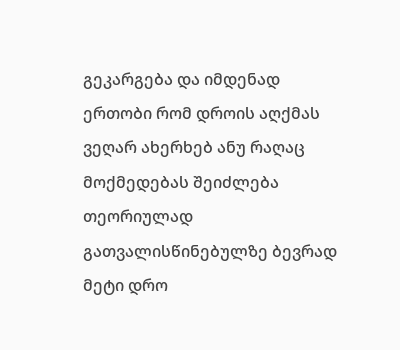გეკარგება და იმდენად ერთობი რომ დროის აღქმას ვეღარ ახერხებ ანუ რაღაც მოქმედებას შეიძლება თეორიულად გათვალისწინებულზე ბევრად მეტი დრო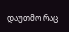დაუთმო რაც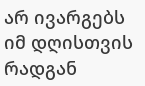არ ივარგებს იმ დღისთვის რადგან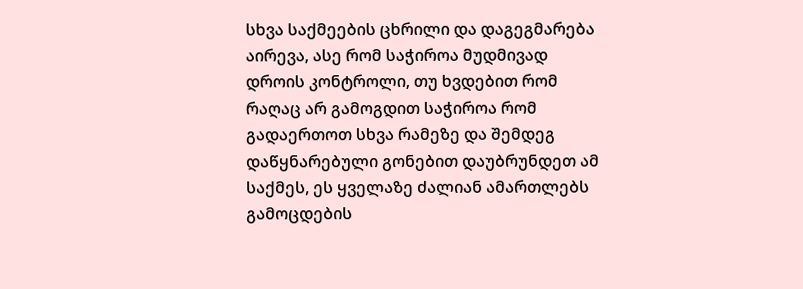სხვა საქმეების ცხრილი და დაგეგმარება აირევა, ასე რომ საჭიროა მუდმივად დროის კონტროლი, თუ ხვდებით რომ რაღაც არ გამოგდით საჭიროა რომ გადაერთოთ სხვა რამეზე და შემდეგ დაწყნარებული გონებით დაუბრუნდეთ ამ საქმეს, ეს ყველაზე ძალიან ამართლებს გამოცდების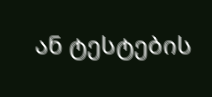ან ტესტების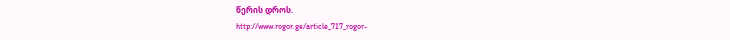წერის დროს.
http://www.rogor.ge/article_717_rogor-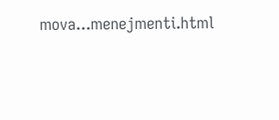mova...menejmenti.html